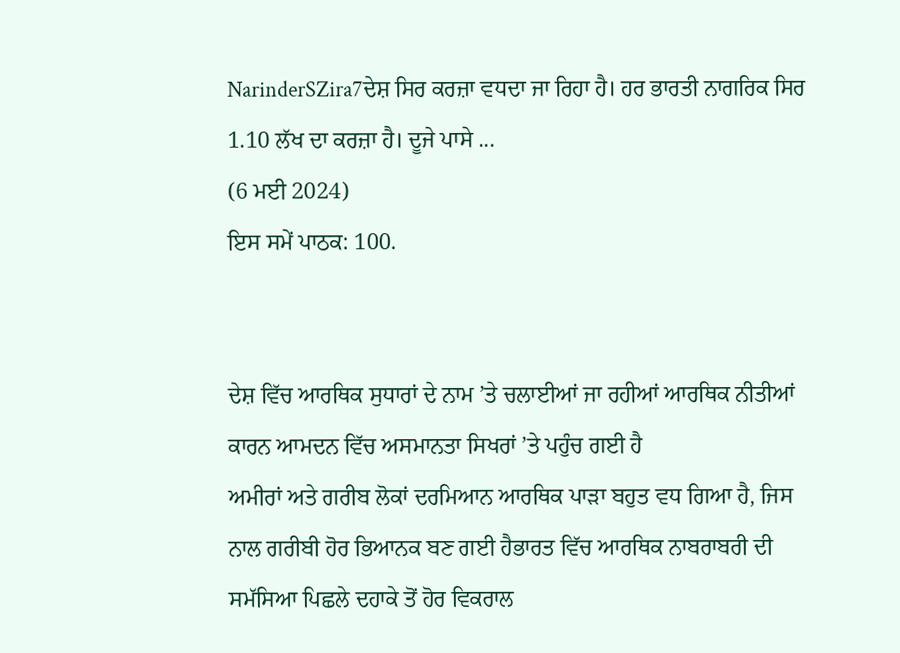NarinderSZira7ਦੇਸ਼ ਸਿਰ ਕਰਜ਼ਾ ਵਧਦਾ ਜਾ ਰਿਹਾ ਹੈ। ਹਰ ਭਾਰਤੀ ਨਾਗਰਿਕ ਸਿਰ 1.10 ਲੱਖ ਦਾ ਕਰਜ਼ਾ ਹੈ। ਦੂਜੇ ਪਾਸੇ ...
(6 ਮਈ 2024)
ਇਸ ਸਮੇਂ ਪਾਠਕ: 100.


ਦੇਸ਼ ਵਿੱਚ ਆਰਥਿਕ ਸੁਧਾਰਾਂ ਦੇ ਨਾਮ ’ਤੇ ਚਲਾਈਆਂ ਜਾ ਰਹੀਆਂ ਆਰਥਿਕ ਨੀਤੀਆਂ ਕਾਰਨ ਆਮਦਨ ਵਿੱਚ ਅਸਮਾਨਤਾ ਸਿਖਰਾਂ ’ਤੇ ਪਹੁੰਚ ਗਈ ਹੈ
ਅਮੀਰਾਂ ਅਤੇ ਗਰੀਬ ਲੋਕਾਂ ਦਰਮਿਆਨ ਆਰਥਿਕ ਪਾੜਾ ਬਹੁਤ ਵਧ ਗਿਆ ਹੈ, ਜਿਸ ਨਾਲ ਗਰੀਬੀ ਹੋਰ ਭਿਆਨਕ ਬਣ ਗਈ ਹੈਭਾਰਤ ਵਿੱਚ ਆਰਥਿਕ ਨਾਬਰਾਬਰੀ ਦੀ ਸਮੱਸਿਆ ਪਿਛਲੇ ਦਹਾਕੇ ਤੋਂ ਹੋਰ ਵਿਕਰਾਲ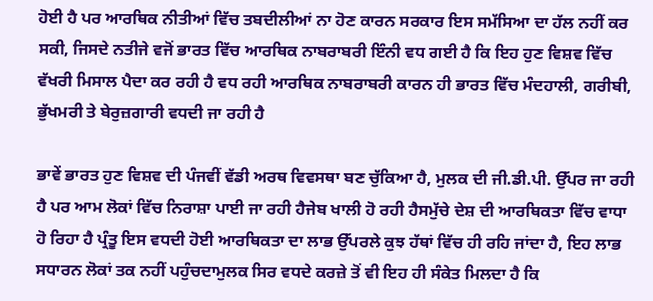ਹੋਈ ਹੈ ਪਰ ਆਰਥਿਕ ਨੀਤੀਆਂ ਵਿੱਚ ਤਬਦੀਲੀਆਂ ਨਾ ਹੋਣ ਕਾਰਨ ਸਰਕਾਰ ਇਸ ਸਮੱਸਿਆ ਦਾ ਹੱਲ ਨਹੀਂ ਕਰ ਸਕੀ, ਜਿਸਦੇ ਨਤੀਜੇ ਵਜੋਂ ਭਾਰਤ ਵਿੱਚ ਆਰਥਿਕ ਨਾਬਰਾਬਰੀ ਇੰਨੀ ਵਧ ਗਈ ਹੈ ਕਿ ਇਹ ਹੁਣ ਵਿਸ਼ਵ ਵਿੱਚ ਵੱਖਰੀ ਮਿਸਾਲ ਪੈਦਾ ਕਰ ਰਹੀ ਹੈ ਵਧ ਰਹੀ ਆਰਥਿਕ ਨਾਬਰਾਬਰੀ ਕਾਰਨ ਹੀ ਭਾਰਤ ਵਿੱਚ ਮੰਦਹਾਲੀ, ਗਰੀਬੀ, ਭੁੱਖਮਰੀ ਤੇ ਬੇਰੁਜ਼ਗਾਰੀ ਵਧਦੀ ਜਾ ਰਹੀ ਹੈ

ਭਾਵੇਂ ਭਾਰਤ ਹੁਣ ਵਿਸ਼ਵ ਦੀ ਪੰਜਵੀਂ ਵੱਡੀ ਅਰਥ ਵਿਵਸਥਾ ਬਣ ਚੁੱਕਿਆ ਹੈ, ਮੁਲਕ ਦੀ ਜੀ.ਡੀ.ਪੀ. ਉੱਪਰ ਜਾ ਰਹੀ ਹੈ ਪਰ ਆਮ ਲੋਕਾਂ ਵਿੱਚ ਨਿਰਾਸ਼ਾ ਪਾਈ ਜਾ ਰਹੀ ਹੈਜੇਬ ਖਾਲੀ ਹੋ ਰਹੀ ਹੈਸਮੁੱਚੇ ਦੇਸ਼ ਦੀ ਆਰਥਿਕਤਾ ਵਿੱਚ ਵਾਧਾ ਹੋ ਰਿਹਾ ਹੈ ਪ੍ਰੰਤੂ ਇਸ ਵਧਦੀ ਹੋਈ ਆਰਥਿਕਤਾ ਦਾ ਲਾਭ ਉੱਪਰਲੇ ਕੁਝ ਹੱਥਾਂ ਵਿੱਚ ਹੀ ਰਹਿ ਜਾਂਦਾ ਹੈ, ਇਹ ਲਾਭ ਸਧਾਰਨ ਲੋਕਾਂ ਤਕ ਨਹੀਂ ਪਹੁੰਚਦਾਮੁਲਕ ਸਿਰ ਵਧਦੇ ਕਰਜ਼ੇ ਤੋਂ ਵੀ ਇਹ ਹੀ ਸੰਕੇਤ ਮਿਲਦਾ ਹੈ ਕਿ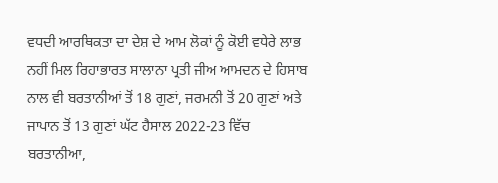ਵਧਦੀ ਆਰਥਿਕਤਾ ਦਾ ਦੇਸ਼ ਦੇ ਆਮ ਲੋਕਾਂ ਨੂੰ ਕੋਈ ਵਧੇਰੇ ਲਾਭ ਨਹੀਂ ਮਿਲ ਰਿਹਾਭਾਰਤ ਸਾਲਾਨਾ ਪ੍ਰਤੀ ਜੀਅ ਆਮਦਨ ਦੇ ਹਿਸਾਬ ਨਾਲ ਵੀ ਬਰਤਾਨੀਆਂ ਤੋਂ 18 ਗੁਣਾਂ, ਜਰਮਨੀ ਤੋਂ 20 ਗੁਣਾਂ ਅਤੇ ਜਾਪਾਨ ਤੋਂ 13 ਗੁਣਾਂ ਘੱਟ ਹੈਸਾਲ 2022-23 ਵਿੱਚ ਬਰਤਾਨੀਆ,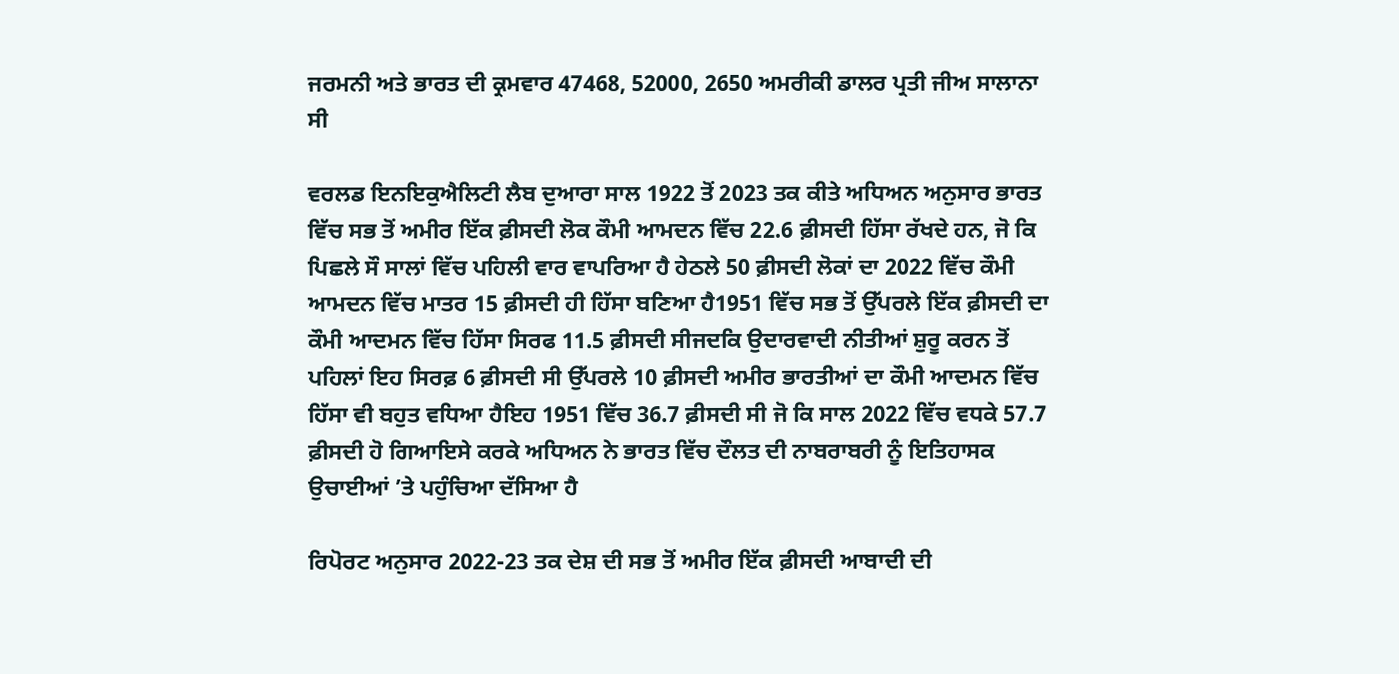ਜਰਮਨੀ ਅਤੇ ਭਾਰਤ ਦੀ ਕ੍ਰਮਵਾਰ 47468, 52000, 2650 ਅਮਰੀਕੀ ਡਾਲਰ ਪ੍ਰਤੀ ਜੀਅ ਸਾਲਾਨਾ ਸੀ

ਵਰਲਡ ਇਨਇਕੁਐਲਿਟੀ ਲੈਬ ਦੁਆਰਾ ਸਾਲ 1922 ਤੋਂ 2023 ਤਕ ਕੀਤੇ ਅਧਿਅਨ ਅਨੁਸਾਰ ਭਾਰਤ ਵਿੱਚ ਸਭ ਤੋਂ ਅਮੀਰ ਇੱਕ ਫ਼ੀਸਦੀ ਲੋਕ ਕੌਮੀ ਆਮਦਨ ਵਿੱਚ 22.6 ਫ਼ੀਸਦੀ ਹਿੱਸਾ ਰੱਖਦੇ ਹਨ, ਜੋ ਕਿ ਪਿਛਲੇ ਸੌ ਸਾਲਾਂ ਵਿੱਚ ਪਹਿਲੀ ਵਾਰ ਵਾਪਰਿਆ ਹੈ ਹੇਠਲੇ 50 ਫ਼ੀਸਦੀ ਲੋਕਾਂ ਦਾ 2022 ਵਿੱਚ ਕੌਮੀ ਆਮਦਨ ਵਿੱਚ ਮਾਤਰ 15 ਫ਼ੀਸਦੀ ਹੀ ਹਿੱਸਾ ਬਣਿਆ ਹੈ1951 ਵਿੱਚ ਸਭ ਤੋਂ ਉੱਪਰਲੇ ਇੱਕ ਫ਼ੀਸਦੀ ਦਾ ਕੌਮੀ ਆਦਮਨ ਵਿੱਚ ਹਿੱਸਾ ਸਿਰਫ 11.5 ਫ਼ੀਸਦੀ ਸੀਜਦਕਿ ਉਦਾਰਵਾਦੀ ਨੀਤੀਆਂ ਸ਼ੁਰੂ ਕਰਨ ਤੋਂ ਪਹਿਲਾਂ ਇਹ ਸਿਰਫ਼ 6 ਫ਼ੀਸਦੀ ਸੀ ਉੱਪਰਲੇ 10 ਫ਼ੀਸਦੀ ਅਮੀਰ ਭਾਰਤੀਆਂ ਦਾ ਕੌਮੀ ਆਦਮਨ ਵਿੱਚ ਹਿੱਸਾ ਵੀ ਬਹੁਤ ਵਧਿਆ ਹੈਇਹ 1951 ਵਿੱਚ 36.7 ਫ਼ੀਸਦੀ ਸੀ ਜੋ ਕਿ ਸਾਲ 2022 ਵਿੱਚ ਵਧਕੇ 57.7 ਫ਼ੀਸਦੀ ਹੋ ਗਿਆਇਸੇ ਕਰਕੇ ਅਧਿਅਨ ਨੇ ਭਾਰਤ ਵਿੱਚ ਦੌਲਤ ਦੀ ਨਾਬਰਾਬਰੀ ਨੂੰ ਇਤਿਹਾਸਕ ਉਚਾਈਆਂ ’ਤੇ ਪਹੁੰਚਿਆ ਦੱਸਿਆ ਹੈ

ਰਿਪੋਰਟ ਅਨੁਸਾਰ 2022-23 ਤਕ ਦੇਸ਼ ਦੀ ਸਭ ਤੋਂ ਅਮੀਰ ਇੱਕ ਫ਼ੀਸਦੀ ਆਬਾਦੀ ਦੀ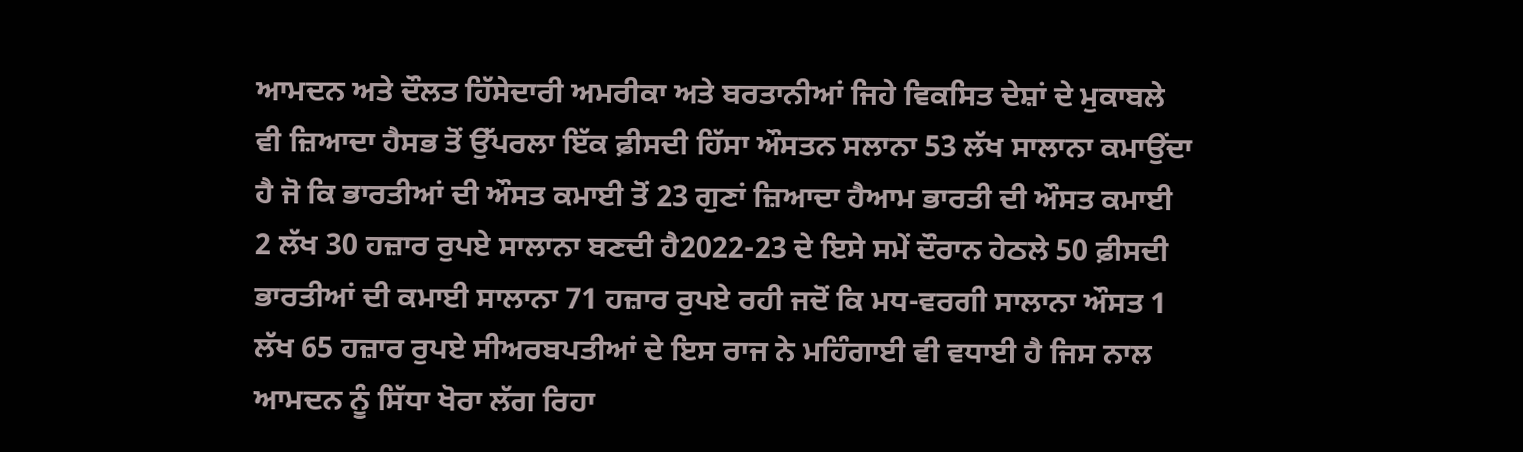ਆਮਦਨ ਅਤੇ ਦੌਲਤ ਹਿੱਸੇਦਾਰੀ ਅਮਰੀਕਾ ਅਤੇ ਬਰਤਾਨੀਆਂ ਜਿਹੇ ਵਿਕਸਿਤ ਦੇਸ਼ਾਂ ਦੇ ਮੁਕਾਬਲੇ ਵੀ ਜ਼ਿਆਦਾ ਹੈਸਭ ਤੋਂ ਉੱਪਰਲਾ ਇੱਕ ਫ਼ੀਸਦੀ ਹਿੱਸਾ ਔਸਤਨ ਸਲਾਨਾ 53 ਲੱਖ ਸਾਲਾਨਾ ਕਮਾਉਂਦਾ ਹੈ ਜੋ ਕਿ ਭਾਰਤੀਆਂ ਦੀ ਔਸਤ ਕਮਾਈ ਤੋਂ 23 ਗੁਣਾਂ ਜ਼ਿਆਦਾ ਹੈਆਮ ਭਾਰਤੀ ਦੀ ਔਸਤ ਕਮਾਈ 2 ਲੱਖ 30 ਹਜ਼ਾਰ ਰੁਪਏ ਸਾਲਾਨਾ ਬਣਦੀ ਹੈ2022-23 ਦੇ ਇਸੇ ਸਮੇਂ ਦੌਰਾਨ ਹੇਠਲੇ 50 ਫ਼ੀਸਦੀ ਭਾਰਤੀਆਂ ਦੀ ਕਮਾਈ ਸਾਲਾਨਾ 71 ਹਜ਼ਾਰ ਰੁਪਏ ਰਹੀ ਜਦੋਂ ਕਿ ਮਧ-ਵਰਗੀ ਸਾਲਾਨਾ ਔਸਤ 1 ਲੱਖ 65 ਹਜ਼ਾਰ ਰੁਪਏ ਸੀਅਰਬਪਤੀਆਂ ਦੇ ਇਸ ਰਾਜ ਨੇ ਮਹਿੰਗਾਈ ਵੀ ਵਧਾਈ ਹੈ ਜਿਸ ਨਾਲ ਆਮਦਨ ਨੂੰ ਸਿੱਧਾ ਖੋਰਾ ਲੱਗ ਰਿਹਾ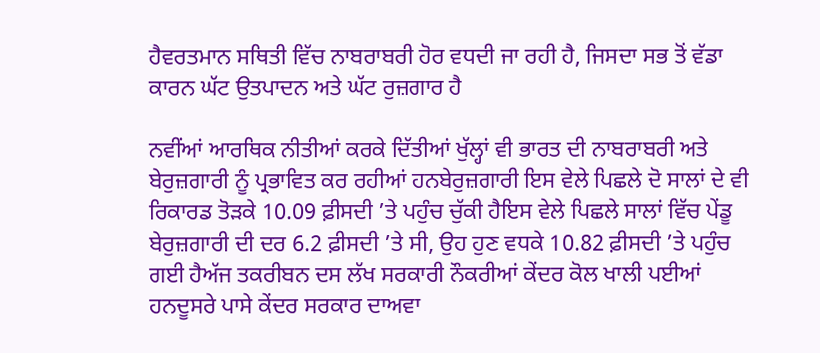ਹੈਵਰਤਮਾਨ ਸਥਿਤੀ ਵਿੱਚ ਨਾਬਰਾਬਰੀ ਹੋਰ ਵਧਦੀ ਜਾ ਰਹੀ ਹੈ, ਜਿਸਦਾ ਸਭ ਤੋਂ ਵੱਡਾ ਕਾਰਨ ਘੱਟ ਉਤਪਾਦਨ ਅਤੇ ਘੱਟ ਰੁਜ਼ਗਾਰ ਹੈ

ਨਵੀਂਆਂ ਆਰਥਿਕ ਨੀਤੀਆਂ ਕਰਕੇ ਦਿੱਤੀਆਂ ਖੁੱਲ੍ਹਾਂ ਵੀ ਭਾਰਤ ਦੀ ਨਾਬਰਾਬਰੀ ਅਤੇ ਬੇਰੁਜ਼ਗਾਰੀ ਨੂੰ ਪ੍ਰਭਾਵਿਤ ਕਰ ਰਹੀਆਂ ਹਨਬੇਰੁਜ਼ਗਾਰੀ ਇਸ ਵੇਲੇ ਪਿਛਲੇ ਦੋ ਸਾਲਾਂ ਦੇ ਵੀ ਰਿਕਾਰਡ ਤੋੜਕੇ 10.09 ਫ਼ੀਸਦੀ ’ਤੇ ਪਹੁੰਚ ਚੁੱਕੀ ਹੈਇਸ ਵੇਲੇ ਪਿਛਲੇ ਸਾਲਾਂ ਵਿੱਚ ਪੇਂਡੂ ਬੇਰੁਜ਼ਗਾਰੀ ਦੀ ਦਰ 6.2 ਫ਼ੀਸਦੀ ’ਤੇ ਸੀ, ਉਹ ਹੁਣ ਵਧਕੇ 10.82 ਫ਼ੀਸਦੀ ’ਤੇ ਪਹੁੰਚ ਗਈ ਹੈਅੱਜ ਤਕਰੀਬਨ ਦਸ ਲੱਖ ਸਰਕਾਰੀ ਨੌਕਰੀਆਂ ਕੇਂਦਰ ਕੋਲ ਖਾਲੀ ਪਈਆਂ ਹਨਦੂਸਰੇ ਪਾਸੇ ਕੇਂਦਰ ਸਰਕਾਰ ਦਾਅਵਾ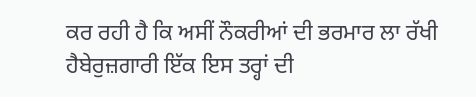ਕਰ ਰਹੀ ਹੈ ਕਿ ਅਸੀਂ ਨੌਕਰੀਆਂ ਦੀ ਭਰਮਾਰ ਲਾ ਰੱਖੀ ਹੈਬੇਰੁਜ਼ਗਾਰੀ ਇੱਕ ਇਸ ਤਰ੍ਹਾਂ ਦੀ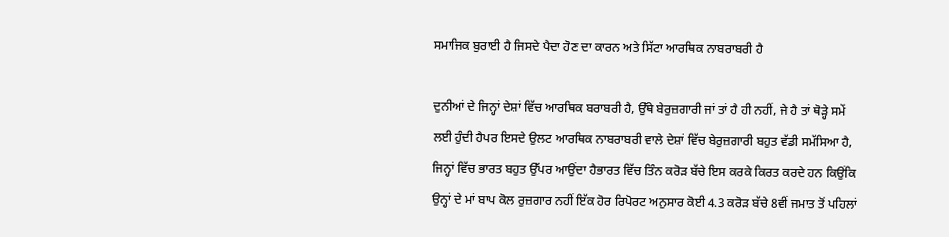ਸਮਾਜਿਕ ਬੁਰਾਈ ਹੈ ਜਿਸਦੇ ਪੈਦਾ ਹੋਣ ਦਾ ਕਾਰਨ ਅਤੇ ਸਿੱਟਾ ਆਰਥਿਕ ਨਾਬਰਾਬਰੀ ਹੈ

ਦੁਨੀਆਂ ਦੇ ਜਿਨ੍ਹਾਂ ਦੇਸ਼ਾਂ ਵਿੱਚ ਆਰਥਿਕ ਬਰਾਬਰੀ ਹੈ, ਉੱਥੇ ਬੇਰੁਜ਼ਗਾਰੀ ਜਾਂ ਤਾਂ ਹੈ ਹੀ ਨਹੀਂ, ਜੇ ਹੈ ਤਾਂ ਥੋੜ੍ਹੇ ਸਮੇਂ ਲਈ ਹੁੰਦੀ ਹੈਪਰ ਇਸਦੇ ਉਲਟ ਆਰਥਿਕ ਨਾਬਰਾਬਰੀ ਵਾਲੇ ਦੇਸ਼ਾਂ ਵਿੱਚ ਬੇਰੁਜ਼ਗਾਰੀ ਬਹੁਤ ਵੱਡੀ ਸਮੱਸਿਆ ਹੈ, ਜਿਨ੍ਹਾਂ ਵਿੱਚ ਭਾਰਤ ਬਹੁਤ ਉੱਪਰ ਆਉਂਦਾ ਹੈਭਾਰਤ ਵਿੱਚ ਤਿੰਨ ਕਰੋੜ ਬੱਚੇ ਇਸ ਕਰਕੇ ਕਿਰਤ ਕਰਦੇ ਹਨ ਕਿਉਂਕਿ ਉਨ੍ਹਾਂ ਦੇ ਮਾਂ ਬਾਪ ਕੋਲ ਰੁਜ਼ਗਾਰ ਨਹੀਂ ਇੱਕ ਹੋਰ ਰਿਪੋਰਟ ਅਨੁਸਾਰ ਕੋਈ 4.3 ਕਰੋੜ ਬੱਚੇ 8ਵੀਂ ਜਮਾਤ ਤੋਂ ਪਹਿਲਾਂ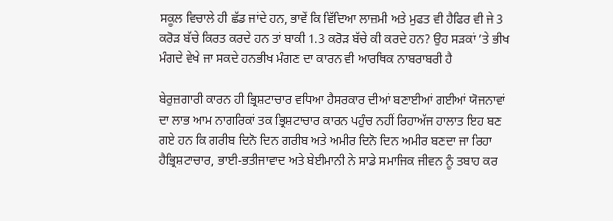ਸਕੂਲ ਵਿਚਾਲੇ ਹੀ ਛੱਡ ਜਾਂਦੇ ਹਨ, ਭਾਵੇਂ ਕਿ ਵਿੱਦਿਆ ਲਾਜ਼ਮੀ ਅਤੇ ਮੁਫਤ ਵੀ ਹੈਫਿਰ ਵੀ ਜੇ 3 ਕਰੋੜ ਬੱਚੇ ਕਿਰਤ ਕਰਦੇ ਹਨ ਤਾਂ ਬਾਕੀ 1.3 ਕਰੋੜ ਬੱਚੇ ਕੀ ਕਰਦੇ ਹਨ? ਉਹ ਸੜਕਾਂ ’ਤੇ ਭੀਖ ਮੰਗਦੇ ਵੇਖੇ ਜਾ ਸਕਦੇ ਹਨਭੀਖ ਮੰਗਣ ਦਾ ਕਾਰਨ ਵੀ ਆਰਥਿਕ ਨਾਬਰਾਬਰੀ ਹੈ

ਬੇਰੁਜ਼ਗਾਰੀ ਕਾਰਨ ਹੀ ਭ੍ਰਿਸ਼ਟਾਚਾਰ ਵਧਿਆ ਹੈਸਰਕਾਰ ਦੀਆਂ ਬਣਾਈਆਂ ਗਈਆਂ ਯੋਜਨਾਵਾਂ ਦਾ ਲਾਭ ਆਮ ਨਾਗਰਿਕਾਂ ਤਕ ਭ੍ਰਿਸ਼ਟਾਚਾਰ ਕਾਰਨ ਪਹੁੰਚ ਨਹੀਂ ਰਿਹਾਅੱਜ ਹਾਲਾਤ ਇਹ ਬਣ ਗਏ ਹਨ ਕਿ ਗਰੀਬ ਦਿਨੋ ਦਿਨ ਗਰੀਬ ਅਤੇ ਅਮੀਰ ਦਿਨੋ ਦਿਨ ਅਮੀਰ ਬਣਦਾ ਜਾ ਰਿਹਾ ਹੈਭ੍ਰਿਸ਼ਟਾਚਾਰ, ਭਾਈ-ਭਤੀਜਾਵਾਦ ਅਤੇ ਬੇਈਮਾਨੀ ਨੇ ਸਾਡੇ ਸਮਾਜਿਕ ਜੀਵਨ ਨੂੰ ਤਬਾਹ ਕਰ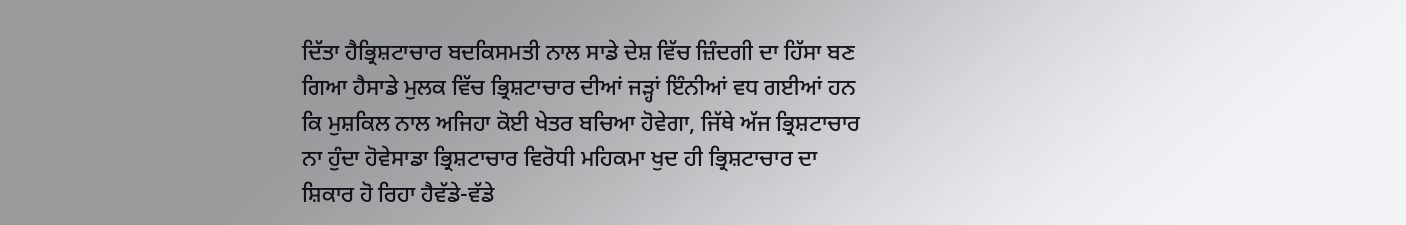ਦਿੱਤਾ ਹੈਭ੍ਰਿਸ਼ਟਾਚਾਰ ਬਦਕਿਸਮਤੀ ਨਾਲ ਸਾਡੇ ਦੇਸ਼ ਵਿੱਚ ਜ਼ਿੰਦਗੀ ਦਾ ਹਿੱਸਾ ਬਣ ਗਿਆ ਹੈਸਾਡੇ ਮੁਲਕ ਵਿੱਚ ਭ੍ਰਿਸ਼ਟਾਚਾਰ ਦੀਆਂ ਜੜ੍ਹਾਂ ਇੰਨੀਆਂ ਵਧ ਗਈਆਂ ਹਨ ਕਿ ਮੁਸ਼ਕਿਲ ਨਾਲ ਅਜਿਹਾ ਕੋਈ ਖੇਤਰ ਬਚਿਆ ਹੋਵੇਗਾ, ਜਿੱਥੇ ਅੱਜ ਭ੍ਰਿਸ਼ਟਾਚਾਰ ਨਾ ਹੁੰਦਾ ਹੋਵੇਸਾਡਾ ਭ੍ਰਿਸ਼ਟਾਚਾਰ ਵਿਰੋਧੀ ਮਹਿਕਮਾ ਖੁਦ ਹੀ ਭ੍ਰਿਸ਼ਟਾਚਾਰ ਦਾ ਸ਼ਿਕਾਰ ਹੋ ਰਿਹਾ ਹੈਵੱਡੇ-ਵੱਡੇ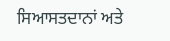ਸਿਆਸਤਦਾਨਾਂ ਅਤੇ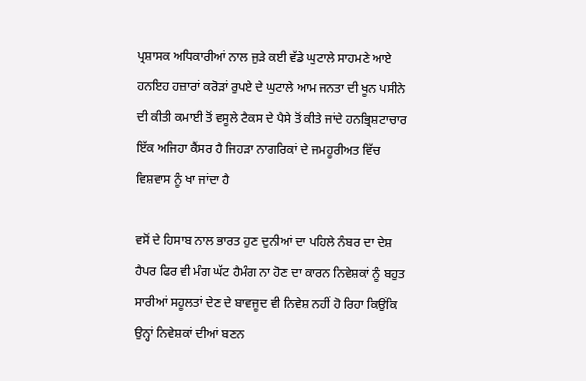ਪ੍ਰਸ਼ਾਸਕ ਅਧਿਕਾਰੀਆਂ ਨਾਲ ਜੁੜੇ ਕਈ ਵੱਡੇ ਘੁਟਾਲੇ ਸਾਹਮਣੇ ਆਏ ਹਨਇਹ ਹਜ਼ਾਰਾਂ ਕਰੋੜਾਂ ਰੁਪਏ ਦੇ ਘੁਟਾਲੇ ਆਮ ਜਨਤਾ ਦੀ ਖੂਨ ਪਸੀਨੇ ਦੀ ਕੀਤੀ ਕਮਾਈ ਤੋਂ ਵਸੂਲੇ ਟੈਕਸ ਦੇ ਪੈਸੇ ਤੋਂ ਕੀਤੇ ਜਾਂਦੇ ਹਨਭ੍ਰਿਸ਼ਟਾਚਾਰ ਇੱਕ ਅਜਿਹਾ ਕੈਂਸਰ ਹੈ ਜਿਹੜਾ ਨਾਗਰਿਕਾਂ ਦੇ ਜਮਹੂਰੀਅਤ ਵਿੱਚ ਵਿਸ਼ਵਾਸ ਨੂੰ ਖਾ ਜਾਂਦਾ ਹੈ

ਵਸੋਂ ਦੇ ਹਿਸਾਬ ਨਾਲ ਭਾਰਤ ਹੁਣ ਦੁਨੀਆਂ ਦਾ ਪਹਿਲੇ ਨੰਬਰ ਦਾ ਦੇਸ਼ ਹੈਪਰ ਫਿਰ ਵੀ ਮੰਗ ਘੱਟ ਹੈਮੰਗ ਨਾ ਹੋਣ ਦਾ ਕਾਰਨ ਨਿਵੇਸ਼ਕਾਂ ਨੂੰ ਬਹੁਤ ਸਾਰੀਆਂ ਸਹੂਲਤਾਂ ਦੇਣ ਦੇ ਬਾਵਜੂਦ ਵੀ ਨਿਵੇਸ਼ ਨਹੀਂ ਹੋ ਰਿਹਾ ਕਿਉਂਕਿ ਉਨ੍ਹਾਂ ਨਿਵੇਸ਼ਕਾਂ ਦੀਆਂ ਬਣਨ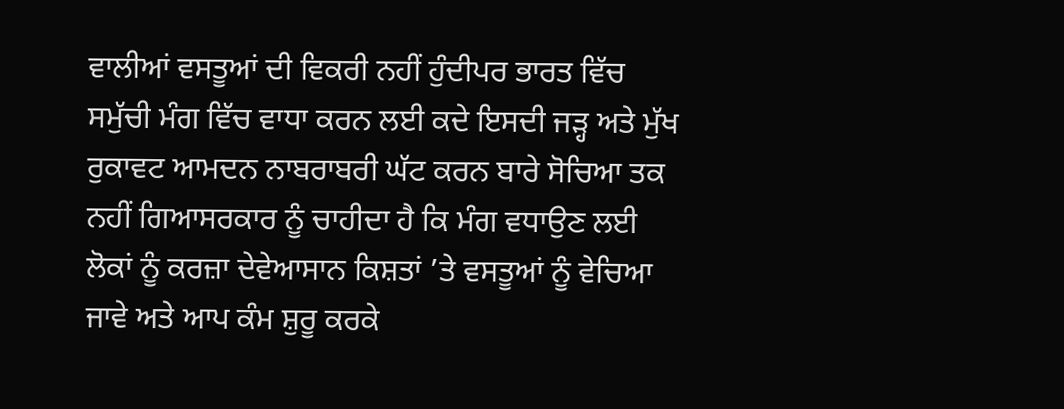ਵਾਲੀਆਂ ਵਸਤੂਆਂ ਦੀ ਵਿਕਰੀ ਨਹੀਂ ਹੁੰਦੀਪਰ ਭਾਰਤ ਵਿੱਚ ਸਮੁੱਚੀ ਮੰਗ ਵਿੱਚ ਵਾਧਾ ਕਰਨ ਲਈ ਕਦੇ ਇਸਦੀ ਜੜ੍ਹ ਅਤੇ ਮੁੱਖ ਰੁਕਾਵਟ ਆਮਦਨ ਨਾਬਰਾਬਰੀ ਘੱਟ ਕਰਨ ਬਾਰੇ ਸੋਚਿਆ ਤਕ ਨਹੀਂ ਗਿਆਸਰਕਾਰ ਨੂੰ ਚਾਹੀਦਾ ਹੈ ਕਿ ਮੰਗ ਵਧਾਉਣ ਲਈ ਲੋਕਾਂ ਨੂੰ ਕਰਜ਼ਾ ਦੇਵੇਆਸਾਨ ਕਿਸ਼ਤਾਂ ’ਤੇ ਵਸਤੂਆਂ ਨੂੰ ਵੇਚਿਆ ਜਾਵੇ ਅਤੇ ਆਪ ਕੰਮ ਸ਼ੁਰੂ ਕਰਕੇ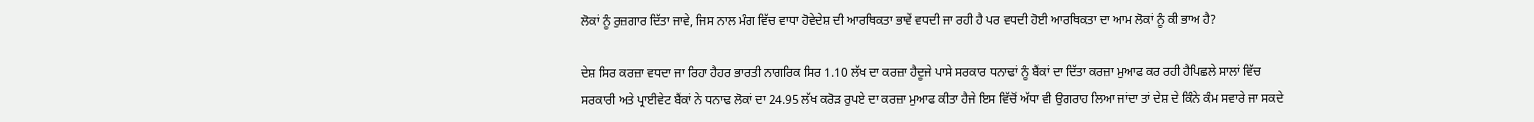ਲੋਕਾਂ ਨੂੰ ਰੁਜ਼ਗਾਰ ਦਿੱਤਾ ਜਾਵੇ, ਜਿਸ ਨਾਲ ਮੰਗ ਵਿੱਚ ਵਾਧਾ ਹੋਵੇਦੇਸ਼ ਦੀ ਆਰਥਿਕਤਾ ਭਾਵੇਂ ਵਧਦੀ ਜਾ ਰਹੀ ਹੈ ਪਰ ਵਧਦੀ ਹੋਈ ਆਰਥਿਕਤਾ ਦਾ ਆਮ ਲੋਕਾਂ ਨੂੰ ਕੀ ਭਾਅ ਹੈ?

ਦੇਸ਼ ਸਿਰ ਕਰਜ਼ਾ ਵਧਦਾ ਜਾ ਰਿਹਾ ਹੈਹਰ ਭਾਰਤੀ ਨਾਗਰਿਕ ਸਿਰ 1.10 ਲੱਖ ਦਾ ਕਰਜ਼ਾ ਹੈਦੂਜੇ ਪਾਸੇ ਸਰਕਾਰ ਧਨਾਢਾਂ ਨੂੰ ਬੈਂਕਾਂ ਦਾ ਦਿੱਤਾ ਕਰਜ਼ਾ ਮੁਆਫ ਕਰ ਰਹੀ ਹੈਪਿਛਲੇ ਸਾਲਾਂ ਵਿੱਚ ਸਰਕਾਰੀ ਅਤੇ ਪ੍ਰਾਈਵੇਟ ਬੈਂਕਾਂ ਨੇ ਧਨਾਢ ਲੋਕਾਂ ਦਾ 24.95 ਲੱਖ ਕਰੋੜ ਰੁਪਏ ਦਾ ਕਰਜ਼ਾ ਮੁਆਫ ਕੀਤਾ ਹੈਜੇ ਇਸ ਵਿੱਚੋਂ ਅੱਧਾ ਵੀ ਉਗਰਾਹ ਲਿਆ ਜਾਂਦਾ ਤਾਂ ਦੇਸ਼ ਦੇ ਕਿੰਨੇ ਕੰਮ ਸਵਾਰੇ ਜਾ ਸਕਦੇ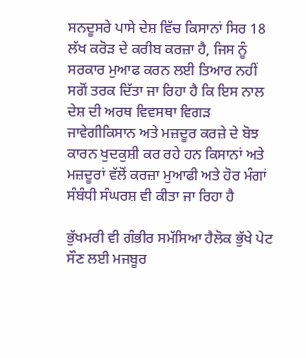ਸਨਦੂਸਰੇ ਪਾਸੇ ਦੇਸ਼ ਵਿੱਚ ਕਿਸਾਨਾਂ ਸਿਰ 18 ਲੱਖ ਕਰੋੜ ਦੇ ਕਰੀਬ ਕਰਜ਼ਾ ਹੈ, ਜਿਸ ਨੂੰ ਸਰਕਾਰ ਮੁਆਫ ਕਰਨ ਲਈ ਤਿਆਰ ਨਹੀਂ ਸਗੋਂ ਤਰਕ ਦਿੱਤਾ ਜਾ ਰਿਹਾ ਹੈ ਕਿ ਇਸ ਨਾਲ ਦੇਸ਼ ਦੀ ਅਰਥ ਵਿਵਸਥਾ ਵਿਗੜ ਜਾਵੇਗੀਕਿਸਾਨ ਅਤੇ ਮਜ਼ਦੂਰ ਕਰਜ਼ੇ ਦੇ ਬੋਝ ਕਾਰਨ ਖੁਦਕੁਸ਼ੀ ਕਰ ਰਹੇ ਹਨ ਕਿਸਾਨਾਂ ਅਤੇ ਮਜ਼ਦੂਰਾਂ ਵੱਲੋਂ ਕਰਜ਼ਾ ਮੁਆਫੀ ਅਤੇ ਹੋਰ ਮੰਗਾਂ ਸੰਬੰਧੀ ਸੰਘਰਸ਼ ਵੀ ਕੀਤਾ ਜਾ ਰਿਹਾ ਹੈ

ਭੁੱਖਮਰੀ ਵੀ ਗੰਭੀਰ ਸਮੱਸਿਆ ਹੈਲੋਕ ਭੁੱਖੇ ਪੇਟ ਸੌਣ ਲਈ ਮਜਬੂਰ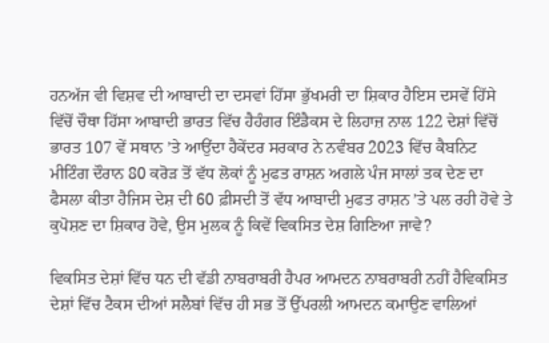ਹਨਅੱਜ ਵੀ ਵਿਸ਼ਵ ਦੀ ਆਬਾਦੀ ਦਾ ਦਸਵਾਂ ਹਿੱਸਾ ਭੁੱਖਮਰੀ ਦਾ ਸ਼ਿਕਾਰ ਹੈਇਸ ਦਸਵੇਂ ਹਿੱਸੇ ਵਿੱਚੋਂ ਚੌਥਾ ਹਿੱਸਾ ਆਬਾਦੀ ਭਾਰਤ ਵਿੱਚ ਹੈਹੰਗਰ ਇੰਡੈਕਸ ਦੇ ਲਿਹਾਜ਼ ਨਾਲ 122 ਦੇਸ਼ਾਂ ਵਿੱਚੋਂ ਭਾਰਤ 107 ਵੇਂ ਸਥਾਨ ’ਤੇ ਆਉਂਦਾ ਹੈਕੇਂਦਰ ਸਰਕਾਰ ਨੇ ਨਵੰਬਰ 2023 ਵਿੱਚ ਕੈਬਨਿਟ ਮੀਟਿੰਗ ਦੌਰਾਨ 80 ਕਰੋੜ ਤੋਂ ਵੱਧ ਲੋਕਾਂ ਨੂੰ ਮੁਫਤ ਰਾਸ਼ਨ ਅਗਲੇ ਪੰਜ ਸਾਲਾਂ ਤਕ ਦੇਣ ਦਾ ਫੈਸਲਾ ਕੀਤਾ ਹੈਜਿਸ ਦੇਸ਼ ਦੀ 60 ਫ਼ੀਸਦੀ ਤੋਂ ਵੱਧ ਆਬਾਦੀ ਮੁਫਤ ਰਾਸ਼ਨ ’ਤੇ ਪਲ ਰਹੀ ਹੋਵੇ ਤੇ ਕੁਪੋਸ਼ਣ ਦਾ ਸ਼ਿਕਾਰ ਹੋਵੇ, ਉਸ ਮੁਲਕ ਨੂੰ ਕਿਵੇਂ ਵਿਕਸਿਤ ਦੇਸ਼ ਗਿਣਿਆ ਜਾਵੇ?

ਵਿਕਸਿਤ ਦੇਸ਼ਾਂ ਵਿੱਚ ਧਨ ਦੀ ਵੱਡੀ ਨਾਬਰਾਬਰੀ ਹੈਪਰ ਆਮਦਨ ਨਾਬਰਾਬਰੀ ਨਹੀਂ ਹੈਵਿਕਸਿਤ ਦੇਸ਼ਾਂ ਵਿੱਚ ਟੈਕਸ ਦੀਆਂ ਸਲੈਬਾਂ ਵਿੱਚ ਹੀ ਸਭ ਤੋਂ ਉੱਪਰਲੀ ਆਮਦਨ ਕਮਾਉਣ ਵਾਲਿਆਂ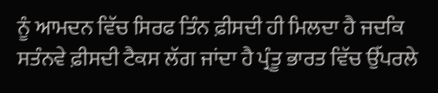ਨੂੰ ਆਮਦਨ ਵਿੱਚ ਸਿਰਫ ਤਿੰਨ ਫ਼ੀਸਦੀ ਹੀ ਮਿਲਦਾ ਹੈ ਜਦਕਿ ਸਤੰਨਵੇ ਫ਼ੀਸਦੀ ਟੈਕਸ ਲੱਗ ਜਾਂਦਾ ਹੈ ਪ੍ਰੰਤੂ ਭਾਰਤ ਵਿੱਚ ਉੱਪਰਲੇ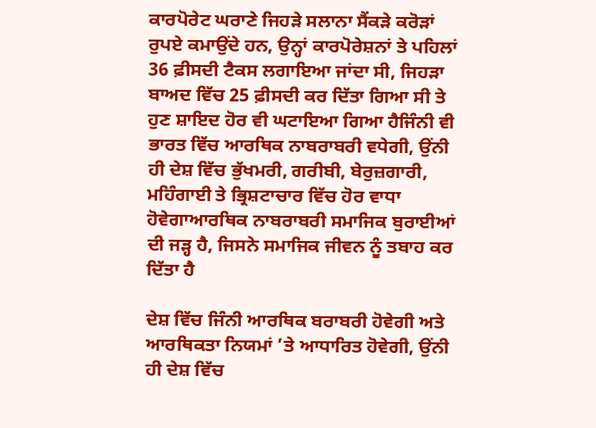ਕਾਰਪੋਰੇਟ ਘਰਾਣੇ ਜਿਹੜੇ ਸਲਾਨਾ ਸੈਂਕੜੇ ਕਰੋੜਾਂ ਰੁਪਏ ਕਮਾਉਂਦੇ ਹਨ, ਉਨ੍ਹਾਂ ਕਾਰਪੋਰੇਸ਼ਨਾਂ ਤੇ ਪਹਿਲਾਂ 36 ਫ਼ੀਸਦੀ ਟੈਕਸ ਲਗਾਇਆ ਜਾਂਦਾ ਸੀ, ਜਿਹੜਾ ਬਾਅਦ ਵਿੱਚ 25 ਫ਼ੀਸਦੀ ਕਰ ਦਿੱਤਾ ਗਿਆ ਸੀ ਤੇ ਹੁਣ ਸ਼ਾਇਦ ਹੋਰ ਵੀ ਘਟਾਇਆ ਗਿਆ ਹੈਜਿੰਨੀ ਵੀ ਭਾਰਤ ਵਿੱਚ ਆਰਥਿਕ ਨਾਬਰਾਬਰੀ ਵਧੇਗੀ, ਉਂਨੀ ਹੀ ਦੇਸ਼ ਵਿੱਚ ਭੁੱਖਮਰੀ, ਗਰੀਬੀ, ਬੇਰੁਜ਼ਗਾਰੀ, ਮਹਿੰਗਾਈ ਤੇ ਭ੍ਰਿਸ਼ਟਾਚਾਰ ਵਿੱਚ ਹੋਰ ਵਾਧਾ ਹੋਵੇਗਾਆਰਥਿਕ ਨਾਬਰਾਬਰੀ ਸਮਾਜਿਕ ਬੁਰਾਈਆਂ ਦੀ ਜੜ੍ਹ ਹੈ, ਜਿਸਨੇ ਸਮਾਜਿਕ ਜੀਵਨ ਨੂੰ ਤਬਾਹ ਕਰ ਦਿੱਤਾ ਹੈ

ਦੇਸ਼ ਵਿੱਚ ਜਿੰਨੀ ਆਰਥਿਕ ਬਰਾਬਰੀ ਹੋਵੇਗੀ ਅਤੇ ਆਰਥਿਕਤਾ ਨਿਯਮਾਂ ’ਤੇ ਆਧਾਰਿਤ ਹੋਵੇਗੀ, ਉਂਨੀ ਹੀ ਦੇਸ਼ ਵਿੱਚ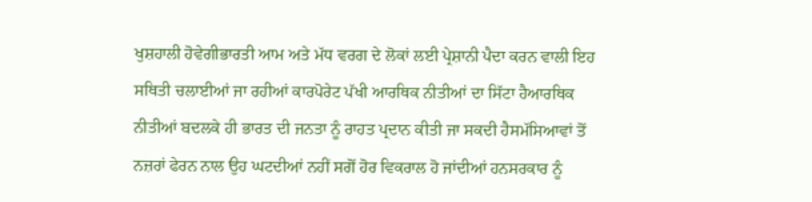ਖੁਸ਼ਹਾਲੀ ਹੋਵੇਗੀਭਾਰਤੀ ਆਮ ਅਤੇ ਮੱਧ ਵਰਗ ਦੇ ਲੋਕਾਂ ਲਈ ਪ੍ਰੇਸ਼ਾਨੀ ਪੈਦਾ ਕਰਨ ਵਾਲੀ ਇਹ ਸਥਿਤੀ ਚਲਾਈਆਂ ਜਾ ਰਹੀਆਂ ਕਾਰਪੋਰੇਟ ਪੱਖੀ ਆਰਥਿਕ ਨੀਤੀਆਂ ਦਾ ਸਿੱਟਾ ਹੈਆਰਥਿਕ ਨੀਤੀਆਂ ਬਦਲਕੇ ਹੀ ਭਾਰਤ ਦੀ ਜਨਤਾ ਨੂੰ ਰਾਹਤ ਪ੍ਰਦਾਨ ਕੀਤੀ ਜਾ ਸਕਦੀ ਹੈਸਮੱਸਿਆਵਾਂ ਤੋਂ ਨਜ਼ਰਾਂ ਫੇਰਨ ਨਾਲ ਉਹ ਘਟਦੀਆਂ ਨਹੀਂ ਸਗੋਂ ਹੋਰ ਵਿਕਰਾਲ ਹੋ ਜਾਂਦੀਆਂ ਹਨਸਰਕਾਰ ਨੂੰ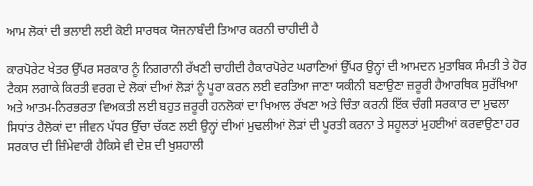ਆਮ ਲੋਕਾਂ ਦੀ ਭਲਾਈ ਲਈ ਕੋਈ ਸਾਰਥਕ ਯੋਜਨਾਬੰਦੀ ਤਿਆਰ ਕਰਨੀ ਚਾਹੀਦੀ ਹੈ

ਕਾਰਪੋਰੇਟ ਖੇਤਰ ਉੱਪਰ ਸਰਕਾਰ ਨੂੰ ਨਿਗਰਾਨੀ ਰੱਖਣੀ ਚਾਹੀਦੀ ਹੈਕਾਰਪੋਰੇਟ ਘਰਾਣਿਆਂ ਉੱਪਰ ਉਨ੍ਹਾਂ ਦੀ ਆਮਦਨ ਮੁਤਾਬਿਕ ਸੰਮਤੀ ਤੇ ਹੋਰ ਟੈਕਸ ਲਗਾਕੇ ਕਿਰਤੀ ਵਰਗ ਦੇ ਲੋਕਾਂ ਦੀਆਂ ਲੋੜਾਂ ਨੂੰ ਪੂਰਾ ਕਰਨ ਲਈ ਵਰਤਿਆ ਜਾਣਾ ਯਕੀਨੀ ਬਣਾਉਣਾ ਜ਼ਰੂਰੀ ਹੈਆਰਥਿਕ ਸੁਰੱਖਿਆ ਅਤੇ ਆਤਮ-ਨਿਰਭਰਤਾ ਵਿਅਕਤੀ ਲਈ ਬਹੁਤ ਜ਼ਰੂਰੀ ਹਨਲੋਕਾਂ ਦਾ ਖਿਆਲ ਰੱਖਣਾ ਅਤੇ ਚਿੰਤਾ ਕਰਨੀ ਇੱਕ ਚੰਗੀ ਸਰਕਾਰ ਦਾ ਮੁਢਲਾ ਸਿਧਾਂਤ ਹੈਲੋਕਾਂ ਦਾ ਜੀਵਨ ਪੱਧਰ ਉੱਚਾ ਚੱਕਣ ਲਈ ਉਨ੍ਹਾਂ ਦੀਆਂ ਮੁਢਲੀਆਂ ਲੋੜਾਂ ਦੀ ਪੂਰਤੀ ਕਰਨਾ ਤੇ ਸਹੂਲਤਾਂ ਮੁਹਈਆਂ ਕਰਵਾਉਣਾ ਹਰ ਸਰਕਾਰ ਦੀ ਜ਼ਿੰਮੇਵਾਰੀ ਹੈਕਿਸੇ ਵੀ ਦੇਸ਼ ਦੀ ਖੁਸ਼ਹਾਲੀ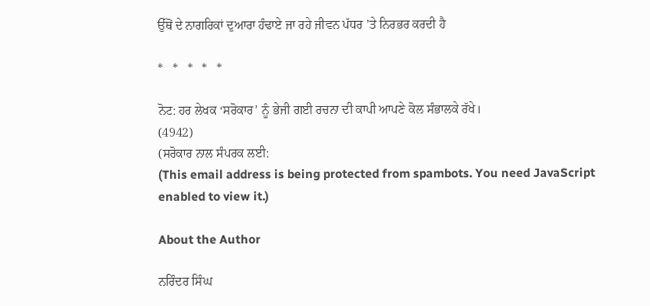ਉੱਥੋਂ ਦੇ ਨਾਗਰਿਕਾਂ ਦੁਆਰਾ ਹੰਢਾਏ ਜਾ ਰਹੇ ਜੀਵਨ ਪੱਧਰ ’ਤੇ ਨਿਰਭਰ ਕਰਦੀ ਹੈ

*   *   *   *   *

ਨੋਟ: ਹਰ ਲੇਖਕ ‘ਸਰੋਕਾਰ’ ਨੂੰ ਭੇਜੀ ਗਈ ਰਚਨਾ ਦੀ ਕਾਪੀ ਆਪਣੇ ਕੋਲ ਸੰਭਾਲਕੇ ਰੱਖੇ।
(4942)
(ਸਰੋਕਾਰ ਨਾਲ ਸੰਪਰਕ ਲਈ:
(This email address is being protected from spambots. You need JavaScript enabled to view it.)

About the Author

ਨਰਿੰਦਰ ਸਿੰਘ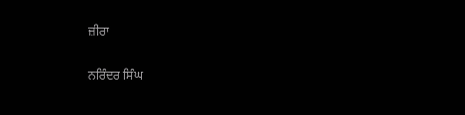ਜ਼ੀਰਾ

ਨਰਿੰਦਰ ਸਿੰਘ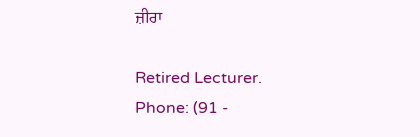ਜ਼ੀਰਾ

Retired Lecturer.
Phone: (91 -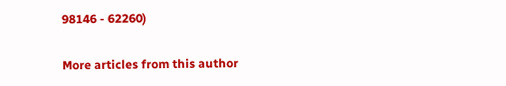98146 - 62260)

More articles from this author